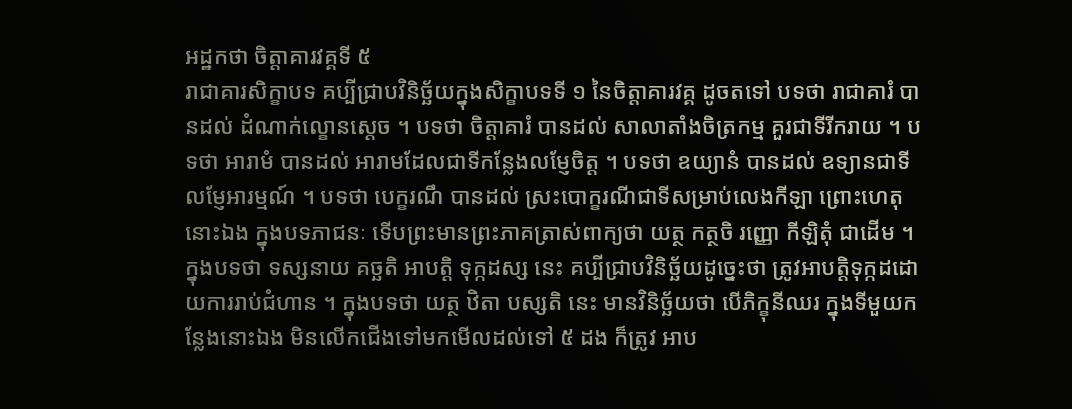អដ្ឋកថា ចិត្តាគារវគ្គទី ៥
រាជាគារសិក្ខាបទ គប្បីជ្រាបវិនិច្ឆ័យក្នុងសិក្ខាបទទី ១ នៃចិត្តាគារវគ្គ ដូចតទៅ បទថា រាជាគារំ បានដល់ ដំណាក់ល្ខោនស្តេច ។ បទថា ចិត្តាគារំ បានដល់ សាលាតាំងចិត្រកម្ម គួរជាទីរីករាយ ។ បទថា អារាមំ បានដល់ អារាមដែលជាទីកន្លែងលម្ញែចិត្ត ។ បទថា ឧយ្យានំ បានដល់ ឧទ្យានជាទីលម្ញែអារម្មណ៍ ។ បទថា បេក្ខរណឹ បានដល់ ស្រះបោក្ខរណីជាទីសម្រាប់លេងកីឡា ព្រោះហេតុនោះឯង ក្នុងបទភាជនៈ ទើបព្រះមានព្រះភាគត្រាស់ពាក្យថា យត្ថ កត្ថចិ រញ្ញោ កីឡិតុំ ជាដើម ។ ក្នុងបទថា ទស្សនាយ គច្ឆតិ អាបត្តិ ទុក្កដស្ស នេះ គប្បីជ្រាបវិនិច្ឆ័យដូច្នេះថា ត្រូវអាបត្តិទុក្កដដោយការរាប់ជំហាន ។ ក្នុងបទថា យត្ថ ឋិតា បស្សតិ នេះ មានវិនិច្ឆ័យថា បើភិក្ខុនីឈរ ក្នុងទីមួយកន្លែងនោះឯង មិនលើកជើងទៅមកមើលដល់ទៅ ៥ ដង ក៏ត្រូវ អាប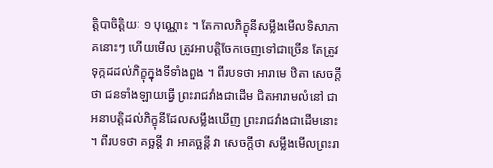ត្តិបាចិត្តិយៈ ១ បុណ្ណោះ ។ តែកាលភិក្ខុនីសម្លឹងមើលទិសាភាគនោះៗ ហើយមើល ត្រូវអាបត្តិចែកចេញទៅជាច្រើន តែត្រូវទុក្កដដល់ភិក្ខុក្នុងទីទាំងពួង ។ ពីរបទថា អារាមេ ឋិតា សេចក្តីថា ជនទាំងឡាយធ្វើ ព្រះរាជវាំងជាដើម ជិតអារាមលំនៅ ជាអនាបត្តិដល់ភិក្ខុនីដែលសម្លឹងឃើញ ព្រះរាជវាំងជាដើមនោះ ។ ពីរបទថា គច្ឆន្តី វា អាគច្ឆន្តី វា សេចក្តីថា សម្លឹងមើលព្រះរា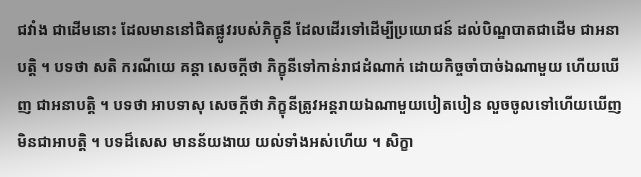ជវាំង ជាដើមនោះ ដែលមាននៅជិតផ្លូវរបស់ភិក្ខុនី ដែលដើរទៅដើម្បីប្រយោជន៍ ដល់បិណ្ឌបាតជាដើម ជាអនាបត្តិ ។ បទថា សតិ ករណីយេ គន្តា សេចក្តីថា ភិក្ខុនីទៅកាន់រាជដំណាក់ ដោយកិច្ចចាំបាច់ឯណាមួយ ហើយឃើញ ជាអនាបត្តិ ។ បទថា អាបទាសុ សេចក្តីថា ភិក្ខុនីត្រូវអន្តរាយឯណាមួយបៀតបៀន លួចចូលទៅហើយឃើញ មិនជាអាបត្តិ ។ បទដ៏សេស មានន័យងាយ យល់ទាំងអស់ហើយ ។ សិក្ខា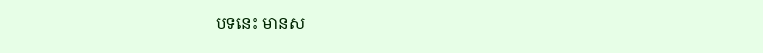បទនេះ មានស